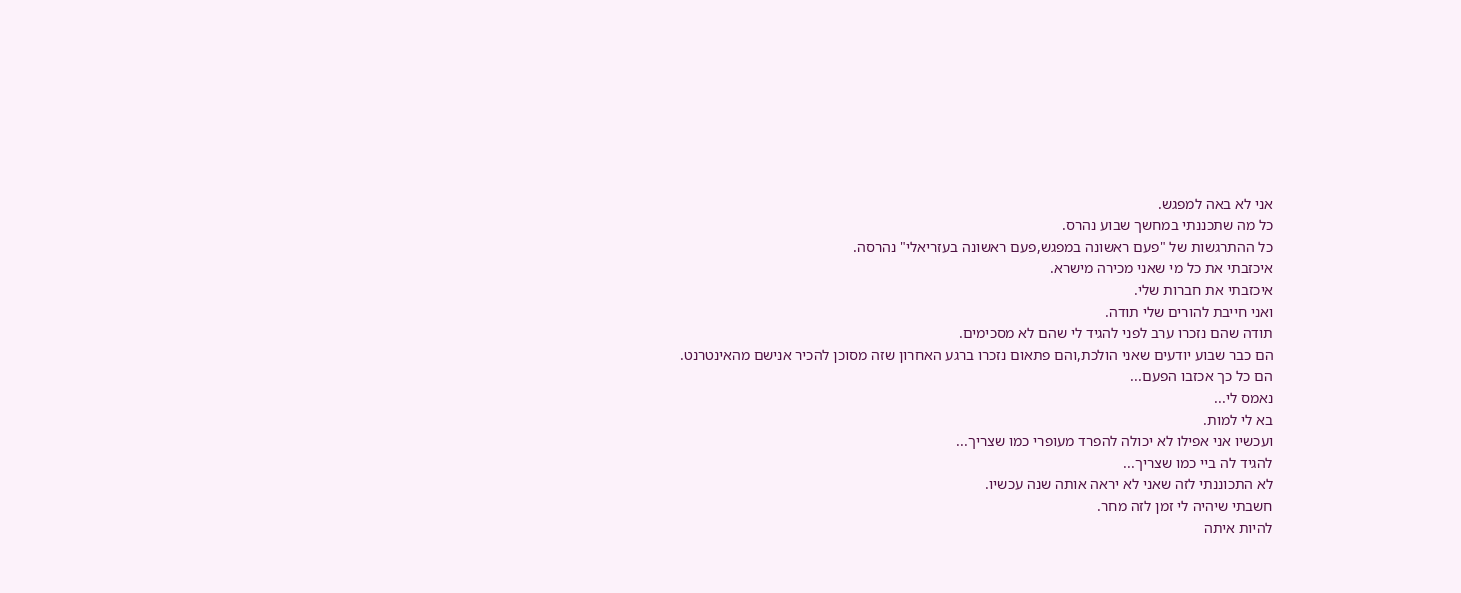אני לא באה למפגש.
כל מה שתכננתי במחשך שבוע נהרס.
כל ההתרגשות של "פעם ראשונה במפגש,פעם ראשונה בעזריאלי" נהרסה.
איכזבתי את כל מי שאני מכירה מישרא.
איכזבתי את חברות שלי.
ואני חייבת להורים שלי תודה.
תודה שהם נזכרו ערב לפני להגיד לי שהם לא מסכימים.
הם כבר שבוע יודעים שאני הולכת,והם פתאום נזכרו ברגע האחרון שזה מסוכן להכיר אנישם מהאינטרנט.
הם כל כך אכזבו הפעם...
נאמס לי...
בא לי למות.
ועכשיו אני אפילו לא יכולה להפרד מעופרי כמו שצריך...
להגיד לה ביי כמו שצריך...
לא התכוננתי לזה שאני לא יראה אותה שנה עכשיו.
חשבתי שיהיה לי זמן לזה מחר.
להיות איתה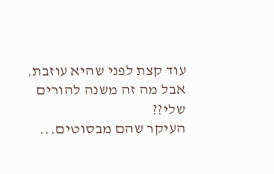עוד קצת לפני שהיא עוזבת.
אבל מה זה משנה להורים שלי??
העיקר שהם מבסוטים...